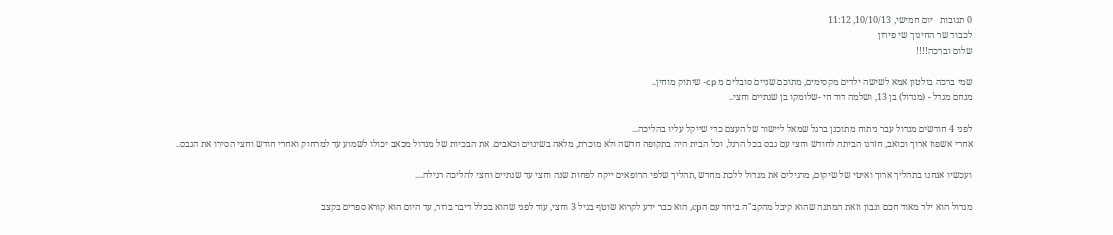0 תגובות   יום חמישי, 10/10/13, 11:12
לכבוד שר החינוך שי פירון
שלום וברכה!!!!

שמי ברכה בולטון אמא לשישה ילדים מקסימים, מתוכם שניים סובלים מ cp- שיתוק מוחין..
מנחם מנדל - (מנדול) בן 13, ושלמה דוד חי -שלומקו בן שנתיים וחצי..

לפני 4 חודשים מנדול עבר ניתוח מתוכנן ברגל שמאל ליישור של העצם כדי שייקל עליו בהליכה...
אחרי אשפוז ארוך וכואב, חזרנו הביתה לחודש וחצי עם גבס בכל הרגל, וכל הבית היה בתקופה חדשה ולא מוכרת, מלאה בשינוים וכאבים. את הבכיות של מנדול מכאב יכולו לשמוע עד למרחוק ואחרי חודש וחצי הסירו את הגבס..

ועכשיו אנחנו בתהליך ארוך ואיטי של שיקום, מרגילים את מנדול ללכת מחדש ,תהליך שלפי הרופאים ייקח לפחות שנה וחצי עד שנתיים וחצי להליכה רגילה....

מנדול הוא ילד מאוד חכם ונבון וזאת המתנה שהוא קיבל מהקב"ה ביחד עם הcp, הוא כבר ידע לקרוא שוטף בגיל 3 וחצי, עוד לפני שהוא בכלל דיבר ברור, עד היום הוא קורא ספרים בקצב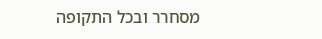מסחרר ובכל התקופה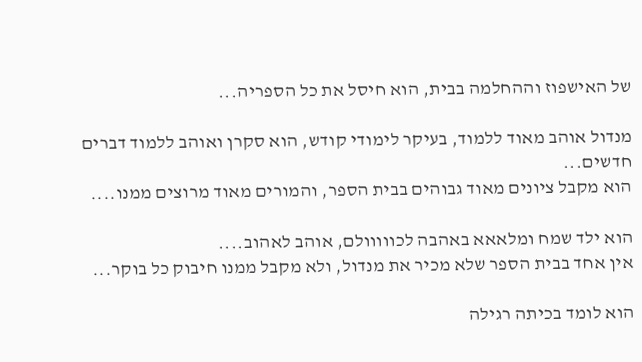של האישפוז וההחלמה בבית, הוא חיסל את כל הספריה...

מנדול אוהב מאוד ללמוד, בעיקר לימודי קודש, הוא סקרן ואוהב ללמוד דברים חדשים...
הוא מקבל ציונים מאוד גבוהים בבית הספר, והמורים מאוד מרוצים ממנו....

הוא ילד שמח ומלאאא באהבה לכווווולם, אוהב לאהוב....
אין אחד בבית הספר שלא מכיר את מנדול, ולא מקבל ממנו חיבוק כל בוקר...

הוא לומד בכיתה רגילה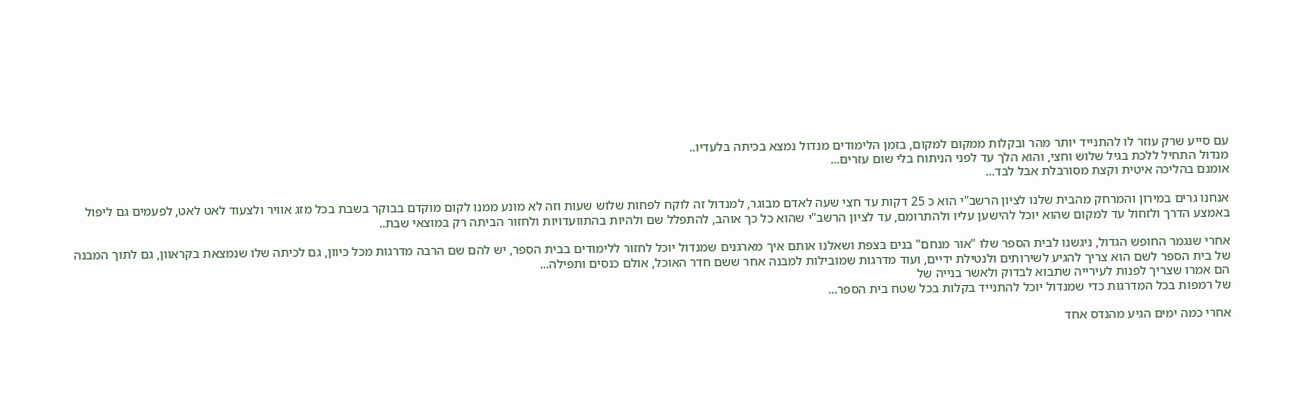עם סייע שרק עוזר לו להתנייד יותר מהר ובקלות ממקום למקום, בזמן הלימודים מנדול נמצא בכיתה בלעדיו..
מנדול התחיל ללכת בגיל שלוש וחצי, והוא הלך עד לפני הניתוח בלי שום עזרים...
אומנם בהליכה איטית וקצת מסורבלת אבל לבד...

אנחנו גרים במירון והמרחק מהבית שלנו לציון הרשב"י הוא כ 25 דקות עד חצי שעה לאדם מבוגר, למנדול זה לוקח לפחות שלוש שעות וזה לא מונע ממנו לקום מוקדם בבוקר בשבת בכל מזג אוויר ולצעוד לאט לאט, לפעמים גם ליפול באמצע הדרך ולזחול עד למקום שהוא יוכל להישען עליו ולהתרומם, עד לציון הרשב"י שהוא כל כך אוהב, להתפלל שם ולהיות בהתוועדויות ולחזור הביתה רק במוצאי שבת..

אחרי שנגמר החופש הגדול, ניגשנו לבית הספר שלו "אור מנחם" בנים בצפת ושאלנו אותם איך מארגנים שמנדול יוכל לחזור ללימודים בבית הספר, יש להם שם הרבה מדרגות מכל כיוון, גם לכיתה שלו שנמצאת בקראוון, גם לתוך המבנה של בית הספר לשם הוא צריך להגיע לשירותים ולנטילת ידיים, ועוד מדרגות שמובילות למבנה אחר ששם חדר האוכל, אולם כנסים ותפילה...
הם אמרו שצריך לפנות לעירייה שתבוא לבדוק ולאשר בנייה של
של רמפות בכל המדרגות כדי שמנדול יוכל להתנייד בקלות בכל שטח בית הספר...

אחרי כמה ימים הגיע מהנדס אחד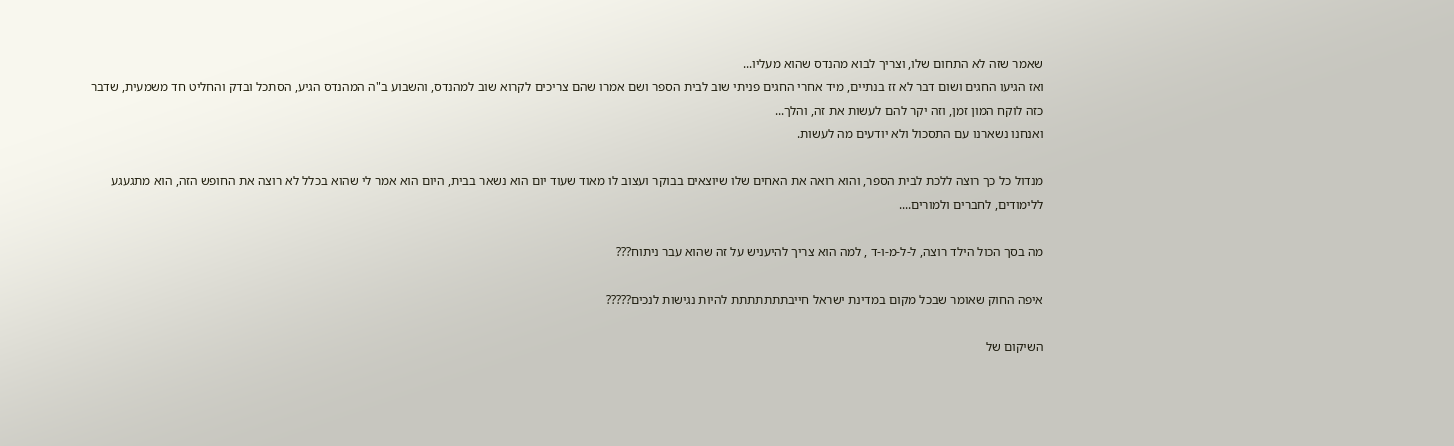שאמר שזה לא התחום שלו, וצריך לבוא מהנדס שהוא מעליו...
ואז הגיעו החגים ושום דבר לא זז בנתיים, מיד אחרי החגים פניתי שוב לבית הספר ושם אמרו שהם צריכים לקרוא שוב למהנדס, והשבוע ב"ה המהנדס הגיע, הסתכל ובדק והחליט חד משמעית, שדבר כזה לוקח המון זמן, וזה יקר להם לעשות את זה, והלך...
ואנחנו נשארנו עם התסכול ולא יודעים מה לעשות.

מנדול כל כך רוצה ללכת לבית הספר, והוא רואה את האחים שלו שיוצאים בבוקר ועצוב לו מאוד שעוד יום הוא נשאר בבית, היום הוא אמר לי שהוא בכלל לא רוצה את החופש הזה, הוא מתגעגע ללימודים, לחברים ולמורים....

מה בסך הכול הילד רוצה, ל-ל-מ-ו-ד , למה הוא צריך להיעניש על זה שהוא עבר ניתוח???

איפה החוק שאומר שבכל מקום במדינת ישראל חייבתתתתתתת להיות נגישות לנכים?????

השיקום של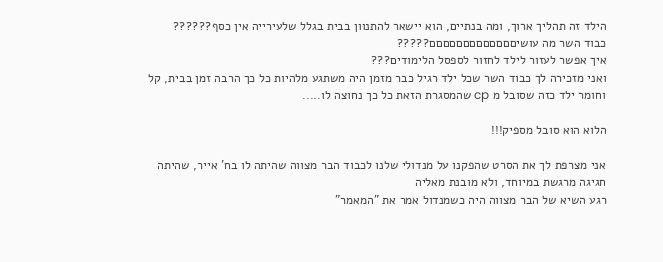הילד זה תהליך ארוך, ומה בנתיים, הוא יישאר להתנוון בבית בגלל שלעירייה אין כסף??????
כבוד השר מה עושיםםםםםםםםםםםםם?????
איך אפשר לעזור לילד לחזור לספסל הלימודים???
ואני מזכירה לך כבוד השר שכל ילד רגיל כבר מזמן היה משתגע מלהיות כל כך הרבה זמן בבית, קל וחומר ילד כזה שסובל מ cp שהמסגרת הזאת כל כך נחוצה לו.....

הלוא הוא סובל מספיק!!!

אני מצרפת לך את הסרט שהפקנו על מנדולי שלנו לכבוד הבר מצווה שהיתה לו בח' אייר, שהיתה חגיגה מרגשת במיוחד, ולא מובנת מאליה
רגע השיא של הבר מצווה היה כשמנדול אמר את "המאמר"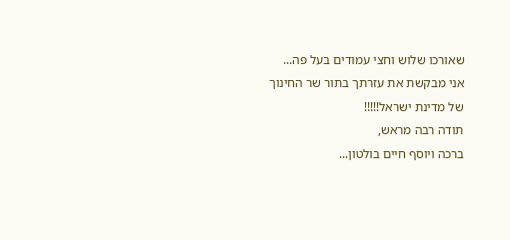שאורכו שלוש וחצי עמודים בעל פה...
אני מבקשת את עזרתך בתור שר החינוך של מדינת ישראל!!!!!
תודה רבה מראש,
ברכה ויוסף חיים בולטון...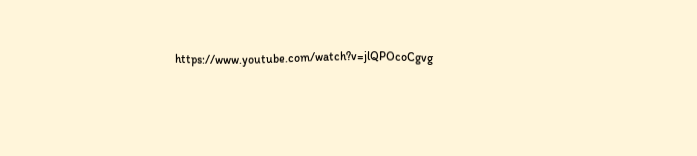https://www.youtube.com/watch?v=jlQPOcoCgvg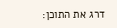דרג את התוכן: